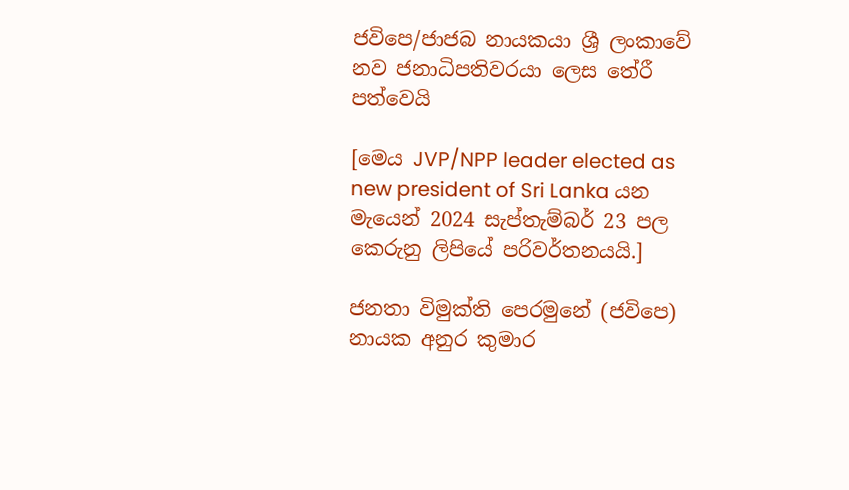ජවිපෙ/ජාජබ නායකයා ශ්‍රී ලංකාවේ නව ජනාධිපතිවරයා ලෙස තේරී පත්වෙයි

[මෙය JVP/NPP leader elected as new president of Sri Lanka යන මැයෙන් 2024 සැප්තැම්බර් 23 පල කෙරුනු ලිපියේ පරිවර්තනයයි.]

ජනතා විමුක්ති පෙරමුනේ (ජවිපෙ) නායක අනුර කුමාර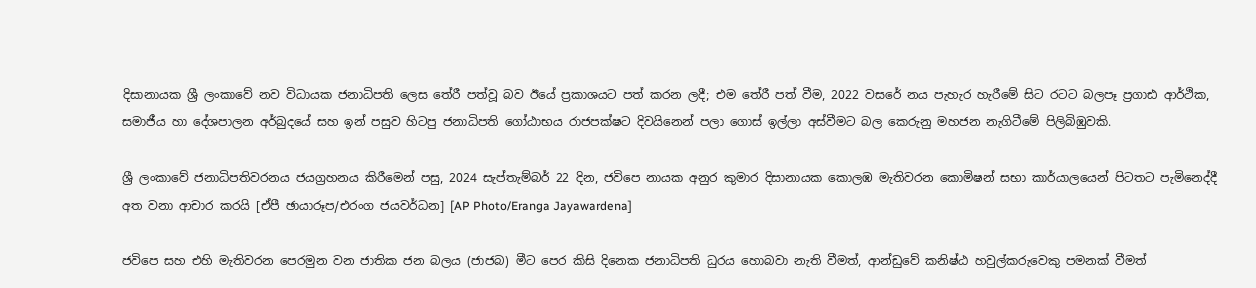දිසානායක ශ්‍රී ලංකාවේ නව විධායක ජනාධිපති ලෙස තේරී පත්වූ බව ඊයේ ප්‍රකාශයට පත් කරන ලදී; එම තේරී පත් වීම, 2022 වසරේ නය පැහැර හැරීමේ සිට රටට බලපෑ ප්‍රගාඪ ආර්ථික, සමාජීය හා දේශපාලන අර්බුදයේ සහ ඉන් පසුව හිටපු ජනාධිපති ගෝඨාභය රාජපක්ෂට දිවයිනෙන් පලා ගොස් ඉල්ලා අස්වීමට බල කෙරුනු මහජන නැගිටීමේ පිලිබිඹුවකි.

ශ්‍රී ලංකාවේ ජනාධිපතිවරනය ජයග්‍රහනය කිරීමෙන් පසු, 2024 සැප්තැම්බර් 22 දින, ජවිපෙ නායක අනුර කුමාර දිසානායක කොලඹ මැතිවරන කොමිෂන් සභා කාර්යාලයෙන් පිටතට පැමිනෙද්දී අත වනා ආචාර කරයි [ඒපී ඡායාරූප/එරංග ජයවර්ධන] [AP Photo/Eranga Jayawardena]

ජවිපෙ සහ එහි මැතිවරන පෙරමුන වන ජාතික ජන බලය (ජාජබ) මීට පෙර කිසි දිනෙක ජනාධිපති ධුරය හොබවා නැති වීමත්, ආන්ඩුවේ කනිෂ්ඨ හවුල්කරුවෙකු පමනක් වීමත්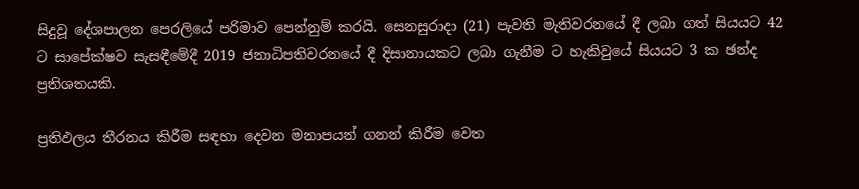සිදුවූ දේශපාලන පෙරලියේ පරිමාව පෙන්නුම් කරයි. සෙනසුරාදා (21) පැවති මැතිවරනයේ දී ලබා ගත් සියයට 42 ට සාපේක්ෂව සැසඳීමේදී 2019 ජනාධිපතිවරනයේ දී දිසානායකට ලබා ගැනීම ට හැකිවුයේ සියයට 3 ක ඡන්ද ප්‍රතිශතයකි.

ප්‍රතිඵලය තීරනය කිරීම සඳහා දෙවන මනාපයන් ගනන් කිරීම වෙත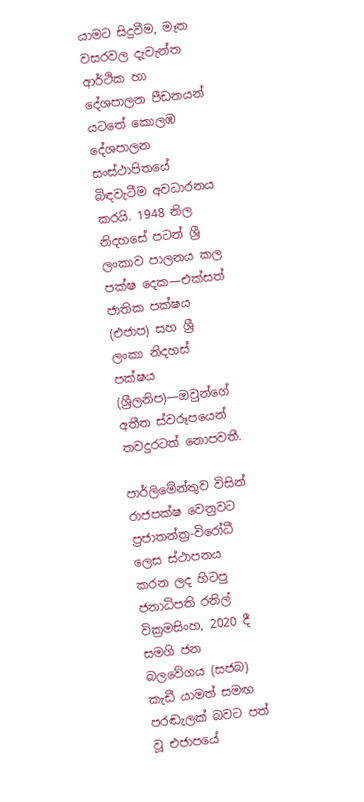යාමට සිදුවීම, මෑත වසරවල දැවැන්ත ආර්ථික හා දේශපාලන පීඩනයන් යටතේ කොලඹ දේශපාලන සංස්ථාපිතයේ බිඳවැටීම අවධාරනය කරයි. 1948 නිල නිදහසේ පටන් ශ්‍රී ලංකාව පාලනය කල පක්ෂ දෙක—එක්සත් ජාතික පක්ෂය (එජාප) සහ ශ්‍රී ලංකා නිදහස් පක්ෂය (ශ්‍රීලනිප)—ඔවුන්ගේ අතීත ස්වරූපයෙන් තවදුරටත් නොපවතී.

පාර්ලිමේන්තුව විසින් රාජපක්ෂ වෙනුවට ප්‍රජාතන්ත්‍ර-විරෝධී ලෙස ස්ථාපනය කරන ලද හිටපු ජනාධිපති රනිල් වික්‍රමසිංහ, 2020 දී සමගි ජන බලවේගය (සජබ) කැඩී යාමත් සමඟ පරඬැලක් බවට පත් වූ එජාපයේ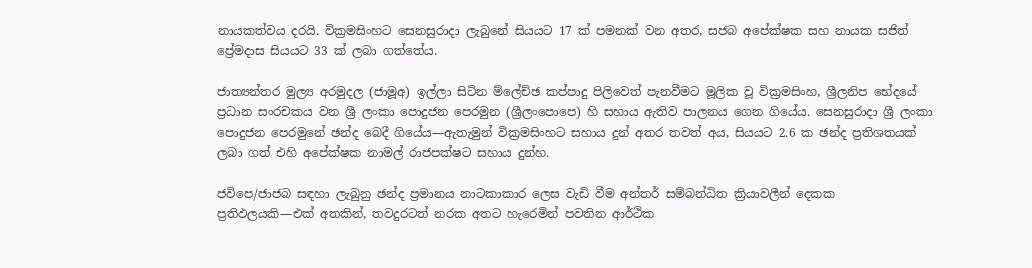නායකත්වය දරයි. වික්‍රමසිංහට සෙනසුරාදා ලැබුනේ සියයට 17 ක් පමනක් වන අතර, සජබ අපේක්ෂක සහ නායක සජිත් ප්‍රේමදාස සියයට 33 ක් ලබා ගත්තේය.

ජාත්‍යන්තර මුල්‍ය අරමුදල (ජාමූඅ) ඉල්ලා සිටින ම්ලේච්ඡ කප්පාදු පිලිවෙත් පැනවීමට මූලික වූ වික්‍රමසිංහ, ශ්‍රීලනිප භේදයේ ප්‍රධාන සංරචකය වන ශ්‍රී ලංකා පොදුජන පෙරමුන (ශ්‍රීලංපොපෙ) හි සහාය ඇතිව පාලනය ගෙන ගියේය. සෙනසුරාදා ශ්‍රී ලංකා පොදුජන පෙරමුනේ ඡන්ද බෙදී ගියේය—ඇතැමුන් වික්‍රමසිංහට සහාය දුන් අතර තවත් අය, සියයට 2.6 ක ඡන්ද ප්‍රතිශතයක් ලබා ගත් එහි අපේක්ෂක නාමල් රාජපක්ෂට සහාය දුන්හ.

ජවිපෙ/ජාජබ සඳහා ලැබුනු ඡන්ද ප්‍රමානය නාටකාකාර ලෙස වැඩි වීම අන්තර් සම්බන්ධිත ක්‍රියාවලීන් දෙකක ප්‍රතිඵලයකි—එක් අතකින්, තවදුරටත් නරක අතට හැරෙමින් පවතින ආර්ථික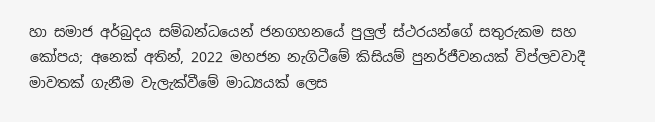හා සමාජ අර්බුදය සම්බන්ධයෙන් ජනගහනයේ පුලුල් ස්ථරයන්ගේ සතුරුකම සහ කෝපය; අනෙක් අතින්, 2022 මහජන නැගිටීමේ කිසියම් පුනර්ජීවනයක් විප්ලවවාදී මාවතක් ගැනීම වැලැක්වීමේ මාධ්‍යයක් ලෙස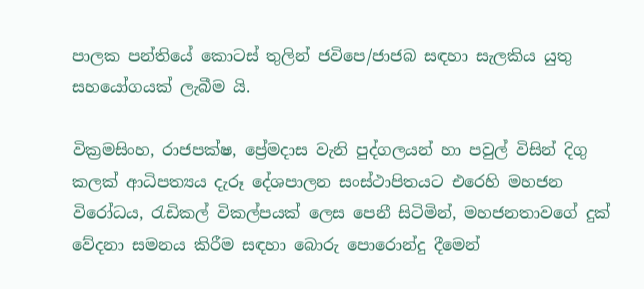පාලක පන්තියේ කොටස් තුලින් ජවිපෙ/ජාජබ සඳහා සැලකිය යුතු සහයෝගයක් ලැබීම යි.

වික්‍රමසිංහ, රාජපක්ෂ, ප්‍රේමදාස වැනි පුද්ගලයන් හා පවුල් විසින් දිගු කලක් ආධිපත්‍යය දැරූ දේශපාලන සංස්ථාපිතයට එරෙහි මහජන විරෝධය, රැඩිකල් විකල්පයක් ලෙස පෙනී සිටිමින්, මහජනතාවගේ දුක් වේදනා සමනය කිරීම සඳහා බොරු පොරොන්දු දීමෙන්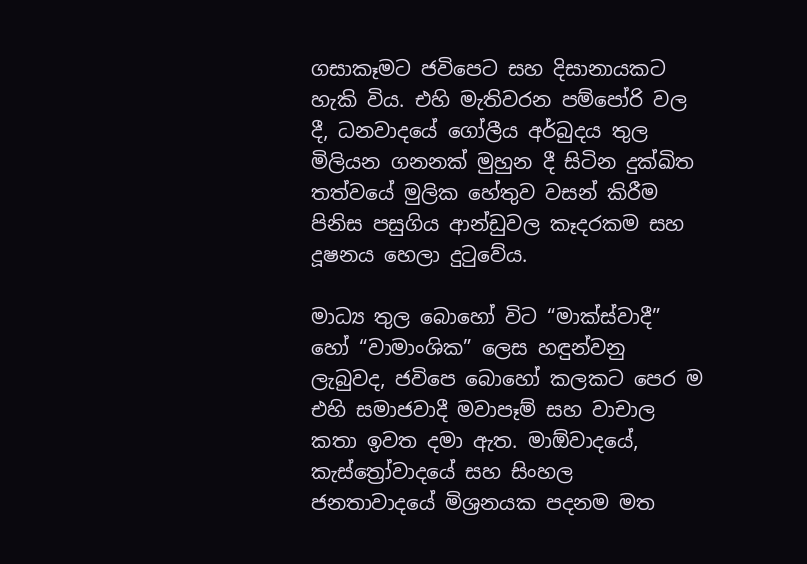ගසාකෑමට ජවිපෙට සහ දිසානායකට හැකි විය. එහි මැතිවරන පම්පෝරි වල දී, ධනවාදයේ ගෝලීය අර්බුදය තුල මිලියන ගනනක් මුහුන දී සිටින දුක්ඛිත තත්වයේ මුලික හේතුව වසන් කිරීම පිනිස පසුගිය ආන්ඩුවල කෑදරකම සහ දූෂනය හෙලා දුටුවේය.

මාධ්‍ය තුල බොහෝ විට “මාක්ස්වාදී” හෝ “වාමාංශික” ලෙස හඳුන්වනු ලැබුවද, ජවිපෙ බොහෝ කලකට පෙර ම එහි සමාජවාදී මවාපෑම් සහ වාචාල කතා ඉවත දමා ඇත. මාඕවාදයේ, කැස්ත්‍රෝවාදයේ සහ සිංහල ජනතාවාදයේ මිශ්‍රනයක පදනම මත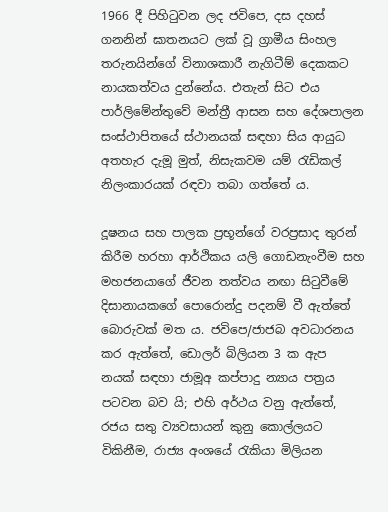1966 දී පිහිටුවන ලද ජවිපෙ, දස දහස් ගනනින් ඝාතනයට ලක් වූ ග්‍රාමීය සිංහල තරුනයින්ගේ විනාශකාරී නැගිටීම් දෙකකට නායකත්වය දුන්නේය. එතැන් සිට එය පාර්ලිමේන්තුවේ මන්ත්‍රී ආසන සහ දේශපාලන සංස්ථාපිතයේ ස්ථානයක් සඳහා සිය ආයුධ අතහැර දැමූ මුත්, නිසැකවම යම් රැඩිකල් නිලංකාරයක් රඳවා තබා ගත්තේ ය.

දූෂනය සහ පාලක ප්‍රභූන්ගේ වරප්‍රසාද තුරන් කිරීම හරහා ආර්ථිකය යලි ගොඩනැංවීම සහ මහජනයාගේ ජීවන තත්වය නඟා සිටුවීමේ දිසානායකගේ පොරොන්දු පදනම් වී ඇත්තේ බොරුවක් මත ය. ජවිපෙ/ජාජබ අවධාරනය කර ඇත්තේ, ඩොලර් බිලියන 3 ක ඇප නයක් සඳහා ජාමූඅ කප්පාදු න්‍යාය පත්‍රය පටවන බව යි; එහි අර්ථය වනු ඇත්තේ, රජය සතු ව්‍යවසායන් කුනු කොල්ලයට විකිනීම, රාජ්‍ය අංශයේ රැකියා මිලියන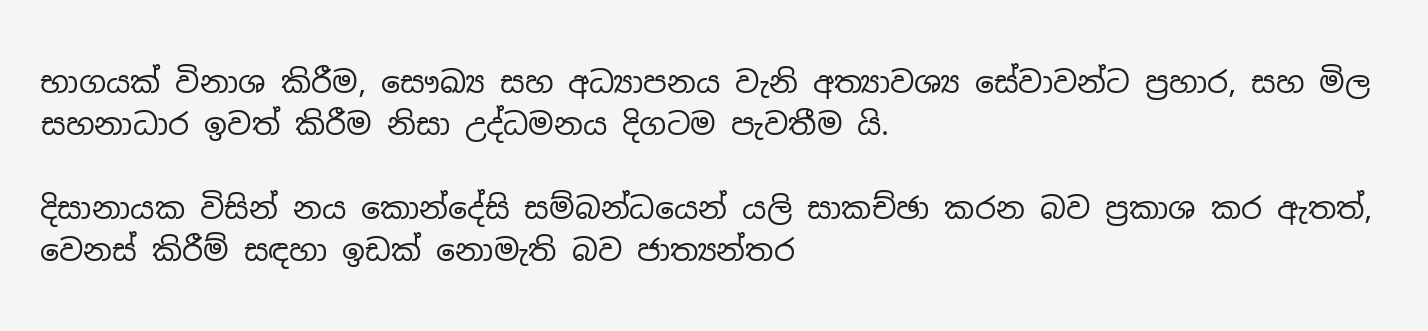භාගයක් විනාශ කිරීම, සෞඛ්‍ය සහ අධ්‍යාපනය වැනි අත්‍යාවශ්‍ය සේවාවන්ට ප්‍රහාර, සහ මිල සහනාධාර ඉවත් කිරීම නිසා උද්ධමනය දිගටම පැවතීම යි.

දිසානායක විසින් නය කොන්දේසි සම්බන්ධයෙන් යලි සාකච්ඡා කරන බව ප්‍රකාශ කර ඇතත්, වෙනස් කිරීම් සඳහා ඉඩක් නොමැති බව ජාත්‍යන්තර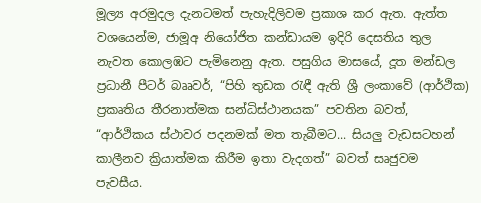මූල්‍ය අරමුදල දැනටමත් පැහැදිලිවම ප්‍රකාශ කර ඇත. ඇත්ත වශයෙන්ම, ජාමූඅ නියෝජිත කන්ඩායම ඉදිරි දෙසතිය තුල නැවත කොලඹට පැමිනෙනු ඇත. පසුගිය මාසයේ, දූත මන්ඩල ප්‍රධානී පීටර් බෲවර්, “පිහි තුඩක රැඳී ඇති ශ්‍රී ලංකාවේ (ආර්ථික) ප්‍රකෘතිය තීරනාත්මක සන්ධිස්ථානයක” පවතින බවත්, “ආර්ථිකය ස්ථාවර පදනමක් මත තැබීමට... සියලු වැඩසටහන් කාලීනව ක්‍රියාත්මක කිරීම ඉතා වැදගත්” බවත් සෘජුවම පැවසීය.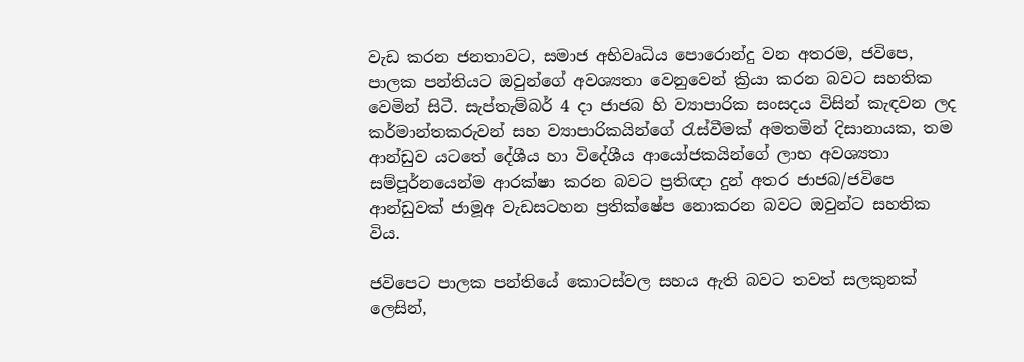වැඩ කරන ජනතාවට, සමාජ අභිවෘධිය පොරොන්දු වන අතරම, ජවිපෙ, පාලක පන්තියට ඔවුන්ගේ අවශ්‍යතා වෙනුවෙන් ක්‍රියා කරන බවට සහතික වෙමින් සිටී. සැප්තැම්බර් 4 දා ජාජබ හි ව්‍යාපාරික සංසදය විසින් කැඳවන ලද කර්මාන්තකරුවන් සහ ව්‍යාපාරිකයින්ගේ රැස්වීමක් අමතමින් දිසානායක, තම ආන්ඩුව යටතේ දේශීය හා විදේශීය ආයෝජකයින්ගේ ලාභ අවශ්‍යතා සම්පූර්නයෙන්ම ආරක්ෂා කරන බවට ප්‍රතිඥා දුන් අතර ජාජබ/ජවිපෙ ආන්ඩුවක් ජාමූඅ වැඩසටහන ප්‍රතික්ෂේප නොකරන බවට ඔවුන්ට සහතික විය.

ජවිපෙට පාලක පන්තියේ කොටස්වල සහය ඇති බවට තවත් සලකුනක් ලෙසින්,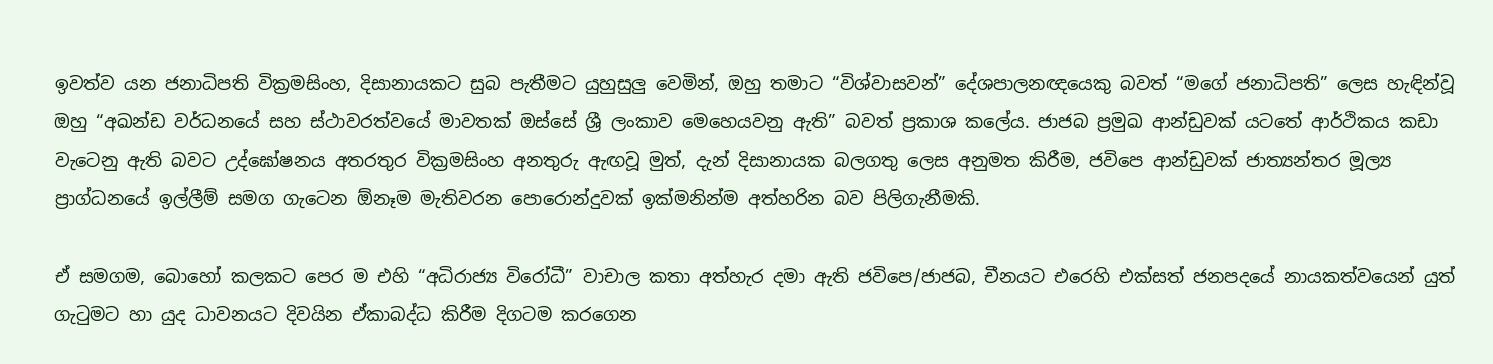ඉවත්ව යන ජනාධිපති වික්‍රමසිංහ, දිසානායකට සුබ පැතීමට යුහුසුලු වෙමින්, ඔහු තමාට “විශ්වාසවන්” දේශපාලනඥයෙකු බවත් “මගේ ජනාධිපති” ලෙස හැඳින්වූ ඔහු “අඛන්ඩ වර්ධනයේ සහ ස්ථාවරත්වයේ මාවතක් ඔස්සේ ශ්‍රී ලංකාව මෙහෙයවනු ඇති” බවත් ප්‍රකාශ කලේය. ජාජබ ප්‍රමුඛ ආන්ඩුවක් යටතේ ආර්ථිකය කඩා වැටෙනු ඇති බවට උද්ඝෝෂනය අතරතුර වික්‍රමසිංහ අනතුරු ඇඟවූ මුත්, දැන් දිසානායක බලගතු ලෙස අනුමත කිරීම, ජවිපෙ ආන්ඩුවක් ජාත්‍යන්තර මූල්‍ය ප්‍රාග්ධනයේ ඉල්ලීම් සමග ගැටෙන ඕනෑම මැතිවරන පොරොන්දුවක් ඉක්මනින්ම අත්හරින බව පිලිගැනීමකි.

ඒ සමගම, බොහෝ කලකට පෙර ම එහි “අධිරාජ්‍ය විරෝධී” වාචාල කතා අත්හැර දමා ඇති ජවිපෙ/ජාජබ, චීනයට එරෙහි එක්සත් ජනපදයේ නායකත්වයෙන් යුත් ගැටුමට හා යුද ධාවනයට දිවයින ඒකාබද්ධ කිරීම දිගටම කරගෙන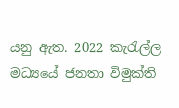යනු ඇත. 2022 කැරැල්ල මධ්‍යයේ ජනතා විමුක්ති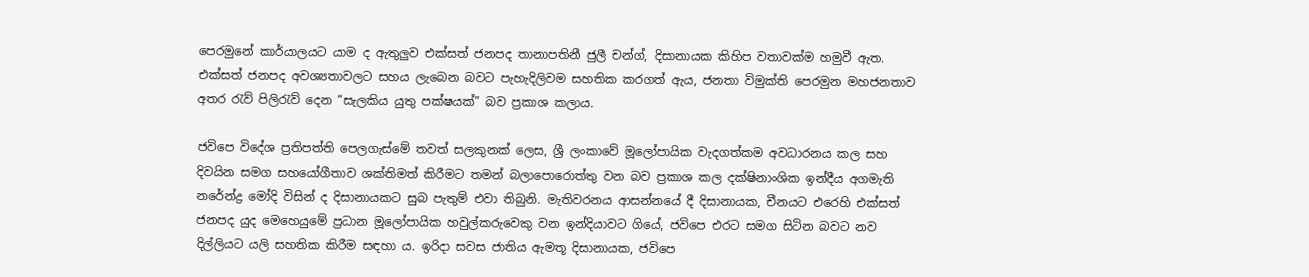පෙරමුනේ කාර්යාලයට යාම ද ඇතුලුව එක්සත් ජනපද තානාපතිනී ජුලී චන්ග්, දිසානායක කිහිප වතාවක්ම හමුවී ඇත. එක්සත් ජනපද අවශ්‍යතාවලට සහය ලැබෙන බවට පැහැදිලිවම සහතික කරගත් ඇය, ජනතා විමුක්ති පෙරමුන මහජනතාව අතර රැව් පිලිරැව් දෙන “සැලකිය යුතු පක්ෂයක්” බව ප්‍රකාශ කලාය.

ජවිපෙ විදේශ ප්‍රතිපත්ති පෙලගැස්මේ තවත් සලකුනක් ලෙස, ශ්‍රී ලංකාවේ මූලෝපායික වැදගත්කම අවධාරනය කල සහ දිවයින සමග සහයෝගීතාව ශක්තිමත් කිරීමට තමන් බලාපොරොත්තු වන බව ප්‍රකාශ කල දක්ෂිනාංශික ඉන්දීය අගමැති නරේන්ද්‍ර මෝදි විසින් ද දිසානායකට සුබ පැතුම් එවා තිබුනි. මැතිවරනය ආසන්නයේ දී දිසානායක, චීනයට එරෙහි එක්සත් ජනපද යුද මෙහෙයුමේ ප්‍රධාන මූලෝපායික හවුල්කරුවෙකු වන ඉන්දියාවට ගියේ, ජවිපෙ එරට සමග සිටින බවට නව දිල්ලියට යලි සහතික කිරීම සඳහා ය. ඉරිදා සවස ජාතිය ඇමතූ දිසානායක, ජවිපෙ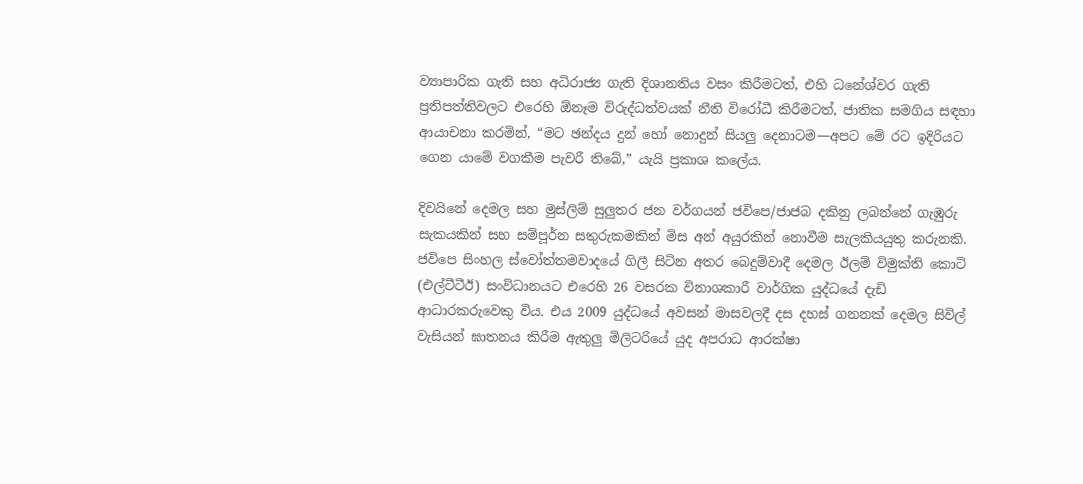ව්‍යාපාරික ගැති සහ අධිරාජ්‍ය ගැති දිශානතිය වසං කිරීමටත්, එහි ධනේශ්වර ගැති ප්‍රතිපත්තිවලට එරෙහි ඕනෑම විරුද්ධත්වයක් නීති විරෝධී කිරීමටත්, ජාතික සමගිය සඳහා ආයාචනා කරමින්, “මට ඡන්දය දුන් හෝ නොදුන් සියලු දෙනාටම—අපට මේ රට ඉදිරියට ගෙන යාමේ වගකීම පැවරී තිබේ,” යැයි ප්‍රකාශ කලේය.

දිවයිනේ දෙමල සහ මුස්ලිම් සුලුතර ජන වර්ගයන් ජවිපෙ/ජාජබ දකිනු ලබන්නේ ගැඹුරු සැකයකින් සහ සම්පූර්න සතුරුකමකින් මිස අන් අයුරකින් නොවීම සැලකියයුතු කරුනකි. ජවිපෙ සිංහල ස්වෝත්තමවාදයේ ගිලී සිටින අතර බෙදුම්වාදී දෙමල ඊලම් විමුක්ති කොටි (එල්ටීටීඊ) සංවිධානයට එරෙහි 26 වසරක විනාශකාරී වාර්ගික යුද්ධයේ දැඩි ආධාරකරුවෙකු විය. එය 2009 යුද්ධයේ අවසන් මාසවලදී දස දහස් ගනනක් දෙමල සිවිල් වැසියන් ඝාතනය කිරීම ඇතුලු මිලිටරියේ යුද අපරාධ ආරක්ෂා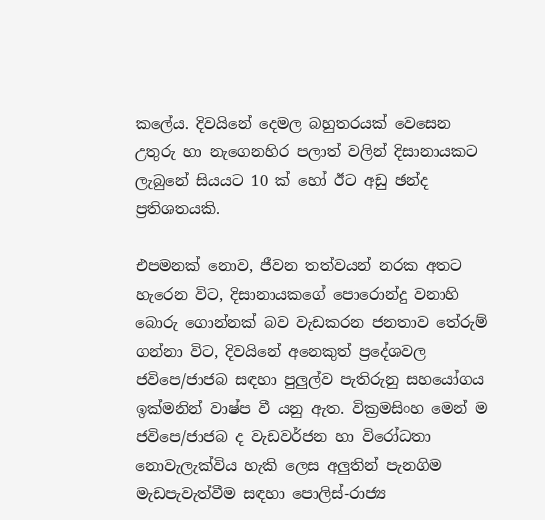කලේය. දිවයිනේ දෙමල බහුතරයක් වෙසෙන උතුරු හා නැගෙනහිර පලාත් වලින් දිසානායකට ලැබුනේ සියයට 10 ක් හෝ ඊට අඩු ඡන්ද ප්‍රතිශතයකි.

එපමනක් නොව, ජීවන තත්වයන් නරක අතට හැරෙන විට, දිසානායකගේ පොරොන්දු වනාහි බොරු ගොන්නක් බව වැඩකරන ජනතාව තේරුම් ගන්නා විට, දිවයිනේ අනෙකුත් ප්‍රදේශවල ජවිපෙ/ජාජබ සඳහා පුලුල්ව පැතිරුනු සහයෝගය ඉක්මනින් වාෂ්ප වී යනු ඇත. වික්‍රමසිංහ මෙන් ම ජවිපෙ/ජාජබ ද වැඩවර්ජන හා විරෝධතා නොවැලැක්විය හැකි ලෙස අලුතින් පැනගිම මැඩපැවැත්වීම සඳහා පොලිස්-රාජ්‍ය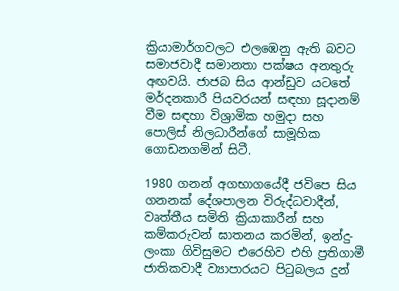ක්‍රියාමාර්ගවලට එලඹෙනු ඇති බවට සමාජවාදී සමානතා පක්ෂය අනතුරු අඟවයි. ජාජබ සිය ආන්ඩුව යටතේ මර්දනකාරී පියවරයන් සඳහා සූදානම් වීම සඳහා විශ්‍රාමික හමුදා සහ පොලිස් නිලධාරීන්ගේ සාමූහික ගොඩනගමින් සිටී.

1980 ගනන් අගභාගයේදී ජවිපෙ සිය ගනනක් දේශපාලන විරුද්ධවාදීන්, වෘත්තීය සමිති ක්‍රියාකාරීන් සහ කම්කරුවන් ඝාතනය කරමින්, ඉන්දු-ලංකා ගිවිසුමට එරෙහිව එහි ප්‍රතිගාමී ජාතිකවාදී ව්‍යාපාරයට පිටුබලය දුන්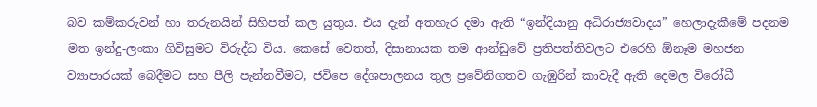බව කම්කරුවන් හා තරුනයින් සිහිපත් කල යුතුය. එය දැන් අතහැර දමා ඇති “ඉන්දියානු අධිරාජ්‍යවාදය” හෙලාදැකීමේ පදනම මත ඉන්දු-ලංකා ගිවිසුමට විරුද්ධ විය. කෙසේ වෙතත්, දිසානායක තම ආන්ඩුවේ ප්‍රතිපත්තිවලට එරෙහි ඕනෑම මහජන ව්‍යාපාරයක් බෙදීමට සහ පීලි පැන්නවීමට, ජවිපෙ දේශපාලනය තුල ප්‍රවේනිගතව ගැඹුරින් කාවැදී ඇති දෙමල විරෝධී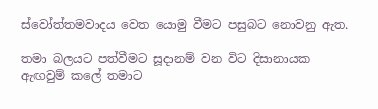ස්වෝත්තමවාදය වෙත යොමු වීමට පසුබට නොවනු ඇත.

තමා බලයට පත්වීමට සූදානම් වන විට දිසානායක ඇඟවුම් කලේ තමාට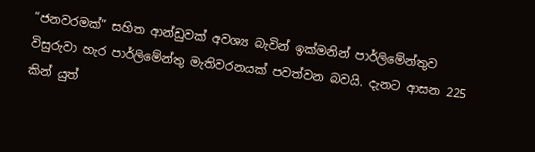“ජනවරමක්” සහිත ආන්ඩුවක් අවශ්‍ය බැවින් ඉක්මනින් පාර්ලිමේන්තුව විසුරුවා හැර පාර්ලිමේන්තු මැතිවරනයක් පවත්වන බවයි. දැනට ආසන 225 කින් යුත්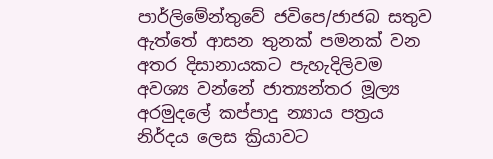පාර්ලිමේන්තුවේ ජවිපෙ/ජාජබ සතුව ඇත්තේ ආසන තුනක් පමනක් වන අතර දිසානායකට පැහැදිලිවම අවශ්‍ය වන්නේ ජාත්‍යන්තර මූල්‍ය අරමුදලේ කප්පාදු න්‍යාය පත්‍රය නිර්දය ලෙස ක්‍රියාවට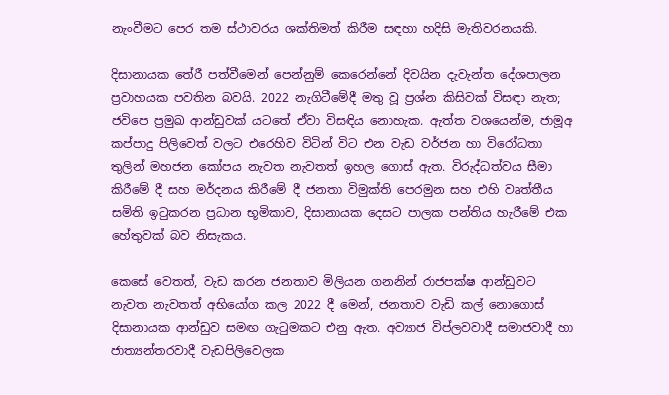නැංවීමට පෙර තම ස්ථාවරය ශක්තිමත් කිරීම සඳහා හදිසි මැතිවරනයකි.

දිසානායක තේරී පත්වීමෙන් පෙන්නුම් කෙරෙන්නේ දිවයින දැවැන්ත දේශපාලන ප්‍රවාහයක පවතින බවයි. 2022 නැගිටීමේදී මතු වූ ප්‍රශ්න කිසිවක් විසඳා නැත; ජවිපෙ ප්‍රමුඛ ආන්ඩුවක් යටතේ ඒවා විසඳිය නොහැක. ඇත්ත වශයෙන්ම, ජාමූඅ කප්පාදු පිලිවෙත් වලට එරෙහිව විටින් විට එන වැඩ වර්ජන හා විරෝධතා තුලින් මහජන කෝපය නැවත නැවතත් ඉහල ගොස් ඇත. විරුද්ධත්වය සීමා කිරීමේ දී සහ මර්දනය කිරීමේ දී ජනතා විමුක්ති පෙරමුන සහ එහි වෘත්තීය සමිති ඉටුකරන ප්‍රධාන භූමිකාව, දිසානායක දෙසට පාලක පන්තිය හැරීමේ එක හේතුවක් බව නිසැකය.

කෙසේ වෙතත්, වැඩ කරන ජනතාව මිලියන ගනනින් රාජපක්ෂ ආන්ඩුවට නැවත නැවතත් අභියෝග කල 2022 දී මෙන්, ජනතාව වැඩි කල් නොගොස් දිසානායක ආන්ඩුව සමඟ ගැටුමකට එනු ඇත. අව්‍යාජ විප්ලවවාදී සමාජවාදී හා ජාත්‍යන්තරවාදී වැඩපිලිවෙලක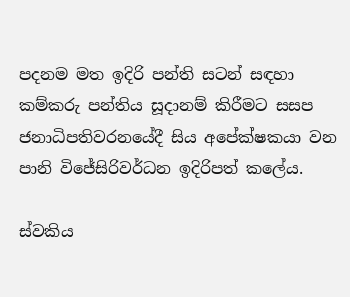පදනම මත ඉදිරි පන්ති සටන් සඳහා කම්කරු පන්තිය සූදානම් කිරීමට සසප ජනාධිපතිවරනයේදී සිය අපේක්ෂකයා වන පානි විජේසිරිවර්ධන ඉදිරිපත් කලේය.

ස්වකිය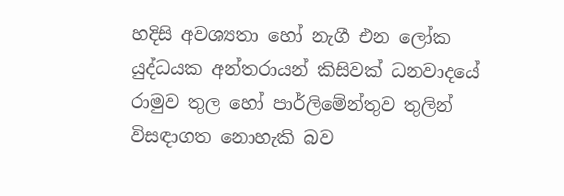හදිසි අවශ්‍යතා හෝ නැගී එන ලෝක යුද්ධයක අන්තරායන් කිසිවක් ධනවාදයේ රාමුව තුල හෝ පාර්ලිමේන්තුව තුලින් විසඳාගත නොහැකි බව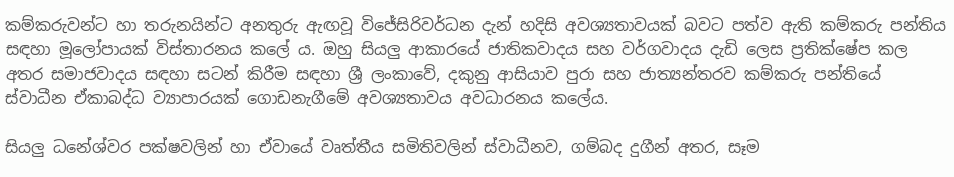කම්කරුවන්ට හා තරුනයින්ට අනතුරු ඇඟවූ විජේසිරිවර්ධන දැන් හදිසි අවශ්‍යතාවයක් බවට පත්ව ඇති කම්කරු පන්තිය සඳහා මූලෝපායක් විස්තාරනය කලේ ය. ඔහු සියලු ආකාරයේ ජාතිකවාදය සහ වර්ගවාදය දැඩි ලෙස ප්‍රතික්ෂේප කල අතර සමාජවාදය සඳහා සටන් කිරීම සඳහා ශ්‍රී ලංකාවේ, දකුනු ආසියාව පුරා සහ ජාත්‍යන්තරව කම්කරු පන්තියේ ස්වාධීන ඒකාබද්ධ ව්‍යාපාරයක් ගොඩනැගීමේ අවශ්‍යතාවය අවධාරනය කලේය.

සියලු ධනේශ්වර පක්ෂවලින් හා ඒවායේ වෘත්තීය සමිතිවලින් ස්වාධීනව, ගම්බද දුගීන් අතර, සෑම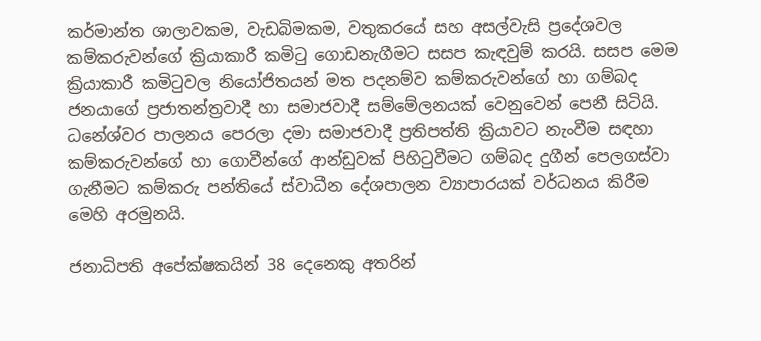කර්මාන්ත ශාලාවකම, වැඩබිමකම, වතුකරයේ සහ අසල්වැසි ප්‍රදේශවල කම්කරුවන්ගේ ක්‍රියාකාරී කමිටු ගොඩනැගීමට සසප කැඳවුම් කරයි. සසප මෙම ක්‍රියාකාරී කමිටුවල නියෝජිතයන් මත පදනම්ව කම්කරුවන්ගේ හා ගම්බද ජනයාගේ ප්‍රජාතන්ත්‍රවාදී හා සමාජවාදී සම්මේලනයක් වෙනුවෙන් පෙනී සිටියි. ධනේශ්වර පාලනය පෙරලා දමා සමාජවාදී ප්‍රතිපත්ති ක්‍රියාවට නැංවීම සඳහා කම්කරුවන්ගේ හා ගොවීන්ගේ ආන්ඩුවක් පිහිටුවීමට ගම්බද දුගීන් පෙලගස්වා ගැනීමට කම්කරු පන්තියේ ස්වාධීන දේශපාලන ව්‍යාපාරයක් වර්ධනය කිරීම මෙහි අරමුනයි.

ජනාධිපති අපේක්ෂකයින් 38 දෙනෙකු අතරින්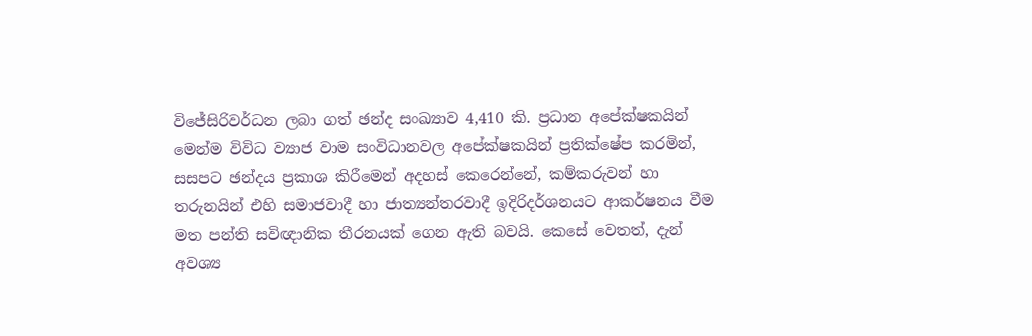විජේසිරිවර්ධන ලබා ගත් ඡන්ද සංඛ්‍යාව 4,410 කි. ප්‍රධාන අපේක්ෂකයින් මෙන්ම විවිධ ව්‍යාජ වාම සංවිධානවල අපේක්ෂකයින් ප්‍රතික්ෂේප කරමින්, සසපට ඡන්දය ප්‍රකාශ කිරීමෙන් අදහස් කෙරෙන්නේ, කම්කරුවන් හා තරුනයින් එහි සමාජවාදී හා ජාත්‍යන්තරවාදී ඉදිරිදර්ශනයට ආකර්ෂනය වීම මත පන්ති සවිඥානික තීරනයක් ගෙන ඇති බවයි. කෙසේ වෙතත්, දැන් අවශ්‍ය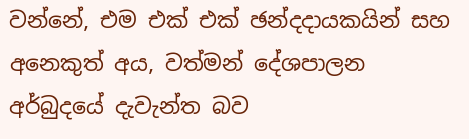වන්නේ, එම එක් එක් ඡන්දදායකයින් සහ අනෙකුත් අය, වත්මන් දේශපාලන අර්බුදයේ දැවැන්ත බව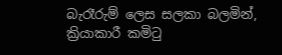බැරෑරුම් ලෙස සලකා බලමින්, ක්‍රියාකාරී කමිටු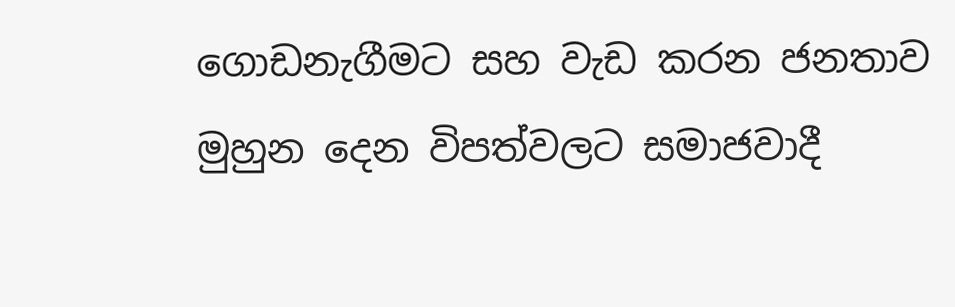ගොඩනැගීමට සහ වැඩ කරන ජනතාව මුහුන දෙන විපත්වලට සමාජවාදී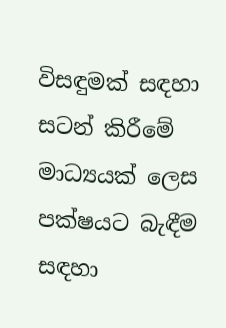විසඳුමක් සඳහා සටන් කිරීමේ මාධ්‍යයක් ලෙස පක්ෂයට බැඳීම සඳහා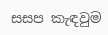සසප කැඳවුම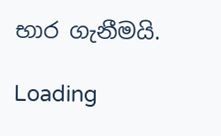භාර ගැනීමයි.

Loading